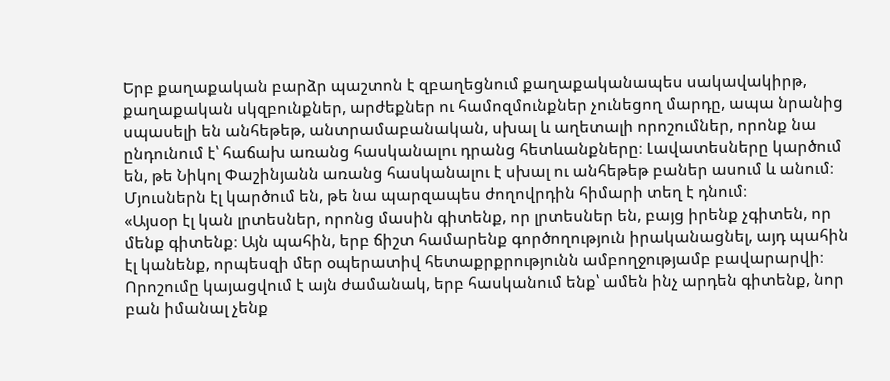Երբ քաղաքական բարձր պաշտոն է զբաղեցնում քաղաքականապես սակավակիրթ, քաղաքական սկզբունքներ, արժեքներ ու համոզմունքներ չունեցող մարդը, ապա նրանից սպասելի են անհեթեթ, անտրամաբանական, սխալ և աղետալի որոշումներ, որոնք նա ընդունում է՝ հաճախ առանց հասկանալու դրանց հետևանքները։ Լավատեսները կարծում են, թե Նիկոլ Փաշինյանն առանց հասկանալու է սխալ ու անհեթեթ բաներ ասում և անում։ Մյուսներն էլ կարծում են, թե նա պարզապես ժողովրդին հիմարի տեղ է դնում։
«Այսօր էլ կան լրտեսներ, որոնց մասին գիտենք, որ լրտեսներ են, բայց իրենք չգիտեն, որ մենք գիտենք։ Այն պահին, երբ ճիշտ համարենք գործողություն իրականացնել, այդ պահին էլ կանենք, որպեսզի մեր օպերատիվ հետաքրքրությունն ամբողջությամբ բավարարվի։ Որոշումը կայացվում է այն ժամանակ, երբ հասկանում ենք՝ ամեն ինչ արդեն գիտենք, նոր բան իմանալ չենք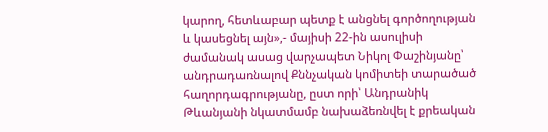կարող, հետևաբար պետք է անցնել գործողության և կասեցնել այն»,- մայիսի 22-ին ասուլիսի ժամանակ ասաց վարչապետ Նիկոլ Փաշինյանը՝ անդրադառնալով Քննչական կոմիտեի տարածած հաղորդագրությանը, ըստ որի՝ Անդրանիկ Թևանյանի նկատմամբ նախաձեռնվել է քրեական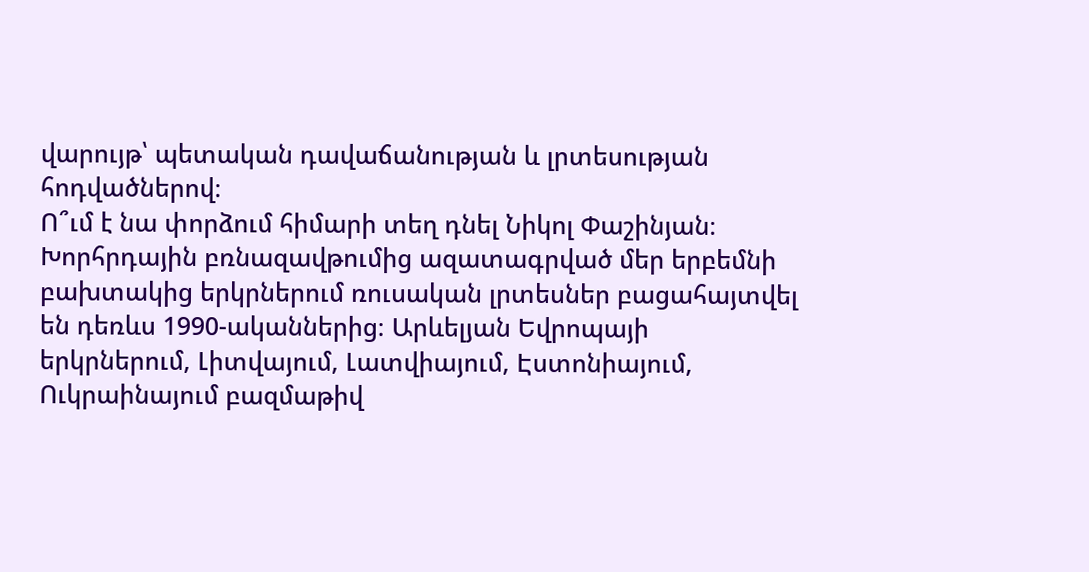վարույթ՝ պետական դավաճանության և լրտեսության հոդվածներով։
Ո՞ւմ է նա փորձում հիմարի տեղ դնել Նիկոլ Փաշինյան։
Խորհրդային բռնազավթումից ազատագրված մեր երբեմնի բախտակից երկրներում ռուսական լրտեսներ բացահայտվել են դեռևս 1990-ականներից։ Արևելյան Եվրոպայի երկրներում, Լիտվայում, Լատվիայում, Էստոնիայում, Ուկրաինայում բազմաթիվ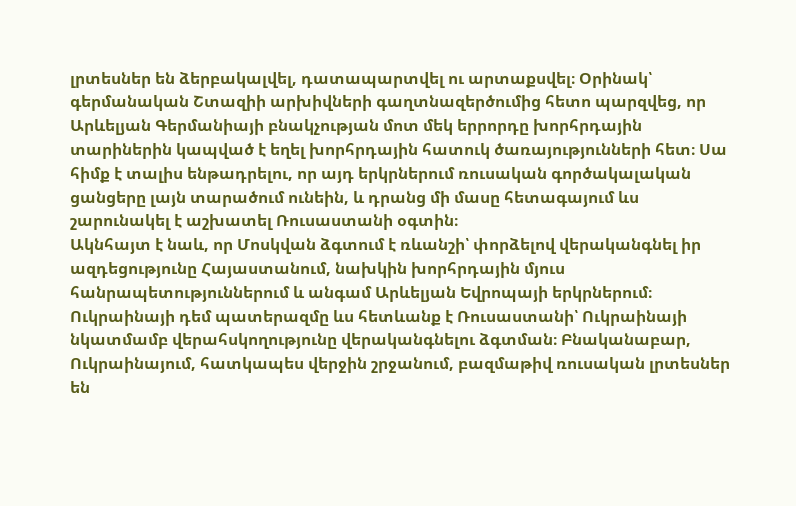լրտեսներ են ձերբակալվել, դատապարտվել ու արտաքսվել։ Օրինակ՝ գերմանական Շտազիի արխիվների գաղտնազերծումից հետո պարզվեց, որ Արևելյան Գերմանիայի բնակչության մոտ մեկ երրորդը խորհրդային տարիներին կապված է եղել խորհրդային հատուկ ծառայությունների հետ։ Սա հիմք է տալիս ենթադրելու, որ այդ երկրներում ռուսական գործակալական ցանցերը լայն տարածում ունեին, և դրանց մի մասը հետագայում ևս շարունակել է աշխատել Ռուսաստանի օգտին։
Ակնհայտ է նաև, որ Մոսկվան ձգտում է ռևանշի՝ փորձելով վերականգնել իր ազդեցությունը Հայաստանում, նախկին խորհրդային մյուս հանրապետություններում և անգամ Արևելյան Եվրոպայի երկրներում։ Ուկրաինայի դեմ պատերազմը ևս հետևանք է Ռուսաստանի՝ Ուկրաինայի նկատմամբ վերահսկողությունը վերականգնելու ձգտման։ Բնականաբար, Ուկրաինայում, հատկապես վերջին շրջանում, բազմաթիվ ռուսական լրտեսներ են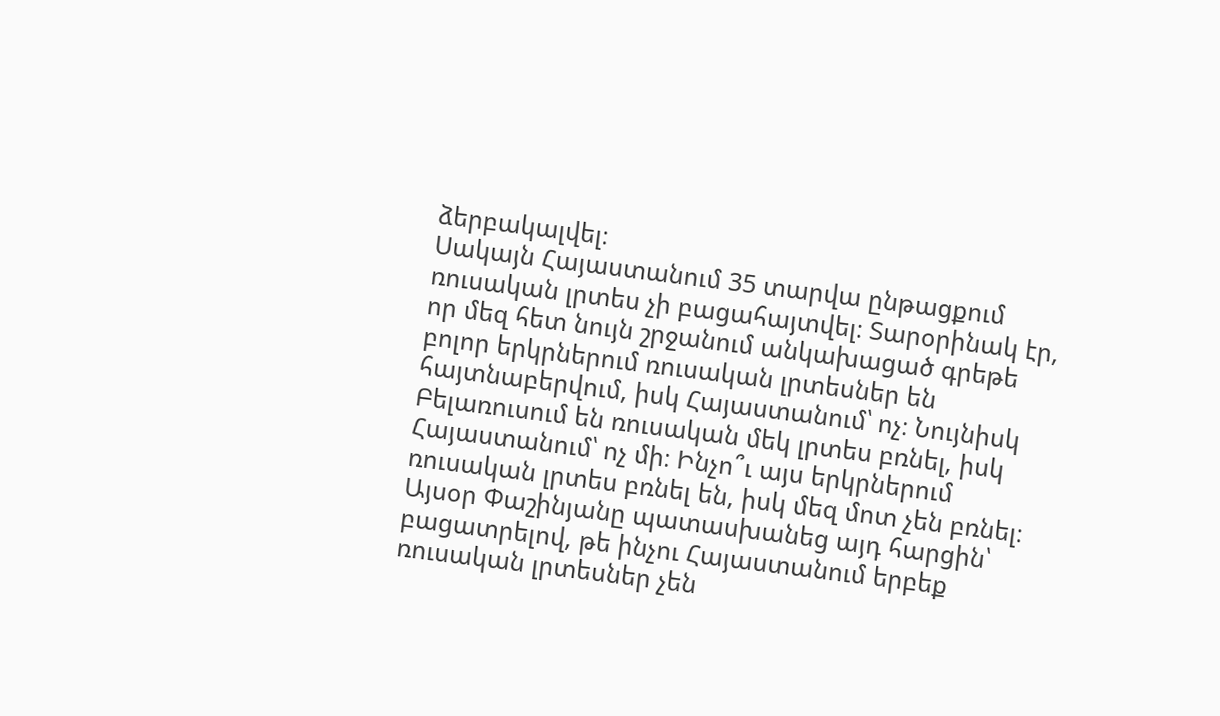ձերբակալվել։
Սակայն Հայաստանում 35 տարվա ընթացքում ռուսական լրտես չի բացահայտվել։ Տարօրինակ էր, որ մեզ հետ նույն շրջանում անկախացած գրեթե բոլոր երկրներում ռուսական լրտեսներ են հայտնաբերվում, իսկ Հայաստանում՝ ոչ։ Նույնիսկ Բելառուսում են ռուսական մեկ լրտես բռնել, իսկ Հայաստանում՝ ոչ մի։ Ինչո՞ւ այս երկրներում ռուսական լրտես բռնել են, իսկ մեզ մոտ չեն բռնել։
Այսօր Փաշինյանը պատասխանեց այդ հարցին՝ բացատրելով, թե ինչու Հայաստանում երբեք ռուսական լրտեսներ չեն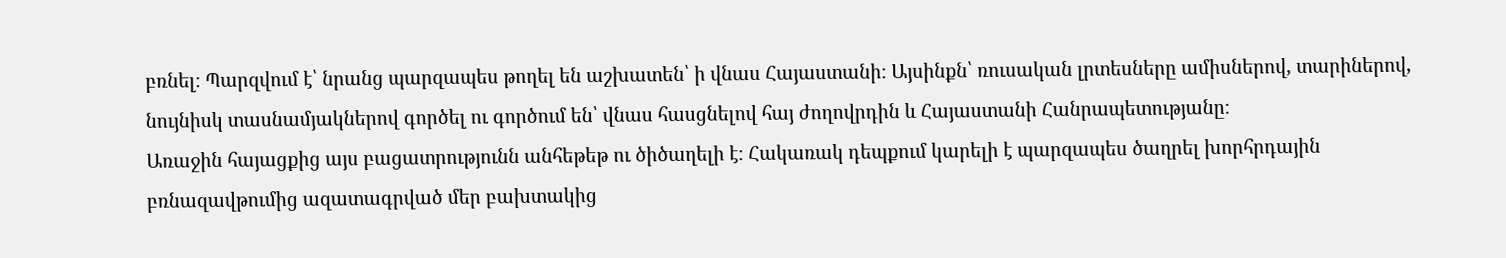բռնել։ Պարզվում է՝ նրանց պարզապես թողել են աշխատեն՝ ի վնաս Հայաստանի։ Այսինքն՝ ռուսական լրտեսները ամիսներով, տարիներով, նույնիսկ տասնամյակներով գործել ու գործում են՝ վնաս հասցնելով հայ ժողովրդին և Հայաստանի Հանրապետությանը։
Առաջին հայացքից այս բացատրությունն անհեթեթ ու ծիծաղելի է։ Հակառակ դեպքում կարելի է պարզապես ծաղրել խորհրդային բռնազավթումից ազատագրված մեր բախտակից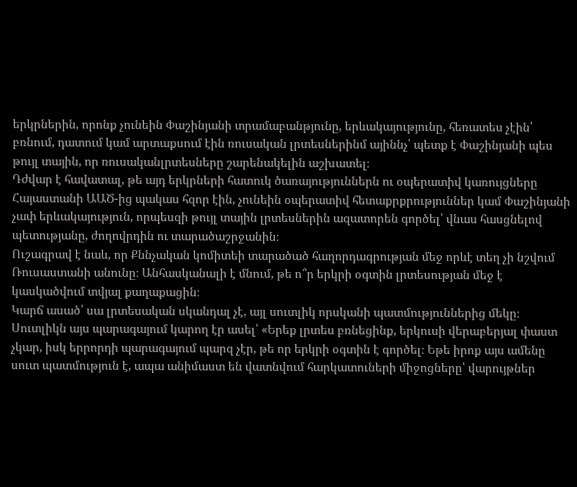երկրներին, որոնք չունեին Փաշինյանի տրամաբանթյունը, երևակայությունը, հեռատես չէին՝ բռնում, դատում կամ արտաքսում էին ռուսական լրտեսներինմ այիննչ՝ պետք է Փաշինյանի պես թույլ տային, որ ռուսականլրտեսները շարենակելին աշխատել։
Դժվար է հավատալ, թե այդ երկրների հատուկ ծառայություններն ու օպերատիվ կառույցները Հայաստանի ԱԱԾ-ից պակաս հզոր էին, չունեին օպերատիվ հետաքրքրություններ կամ Փաշինյանի չափ երևակայություն, որպեսզի թույլ տային լրտեսներին ազատորեն գործել՝ վնաս հասցնելով պետությանը, ժողովրդին ու տարածաշրջանին։
Ուշագրավ է նաև, որ Քննչական կոմիտեի տարածած հաղորդագրության մեջ որևէ տեղ չի նշվում Ռուսաստանի անունը։ Անհասկանալի է մնում, թե ո՞ր երկրի օգտին լրտեսության մեջ է կասկածվում տվյալ քաղաքացին։
Կարճ ասած՝ սա լրտեսական սկանդալ չէ, այլ սուտլիկ որսկանի պատմություններից մեկը։ Սուտլիկն այս պարագայում կարող էր ասել՝ «Երեք լրտես բռնեցինք, երկուսի վերաբերյալ փաստ չկար, իսկ երրորդի պարագայում պարզ չէր, թե որ երկրի օգտին է գործել։ Եթե իրոք այս ամենը սուտ պատմություն է, ապա անիմաստ են վատնվում հարկատուների միջոցները՝ վարույթներ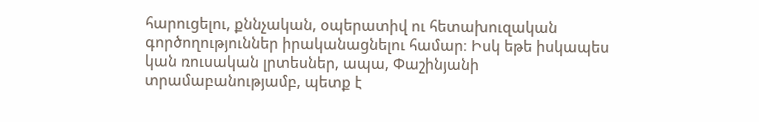հարուցելու, քննչական, օպերատիվ ու հետախուզական գործողություններ իրականացնելու համար։ Իսկ եթե իսկապես կան ռուսական լրտեսներ, ապա, Փաշինյանի տրամաբանությամբ, պետք է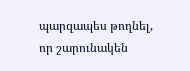պարզապես թողնել, որ շարունակեն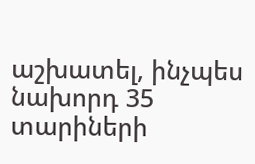աշխատել, ինչպես նախորդ 35 տարիների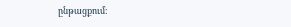ընթացքում։